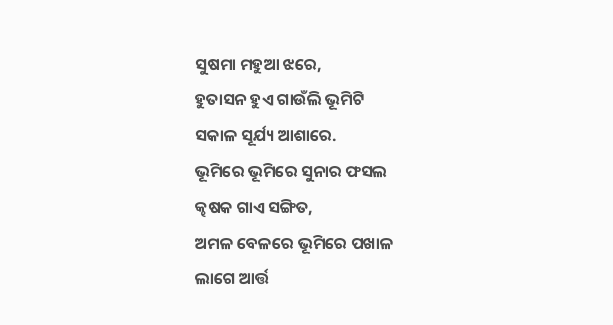ସୁଷମା ମହୁଆ ଝରେ,
ହୁତାସନ ହୁଏ ଗାଉଁଲି ଭୂମିଟି
ସକାଳ ସୂର୍ଯ୍ୟ ଆଶାରେ.
ଭୂମିରେ ଭୂମିରେ ସୁନାର ଫସଲ
କ୍ଢଷକ ଗାଏ ସଙ୍ଗିତ,
ଅମଳ ବେଳରେ ଭୂମିରେ ପଖାଳ
ଲାଗେ ଆର୍ତ୍ତ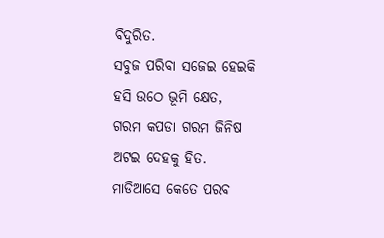ବିଦୁରିତ.
ସବୁଜ ପରିବା ସଜେଇ ହେଇକି
ହସି ଉଠେ ଭୂମି କ୍ଷେତ,
ଗରମ କପଡା ଗରମ ଜିନିଷ
ଅଟଇ ଦେହକୁ ହିତ.
ମାଡିଆସେ କେତେ ପରବ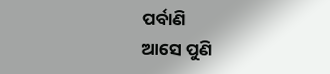ପର୍ବାଣି
ଆସେ ପୁଣି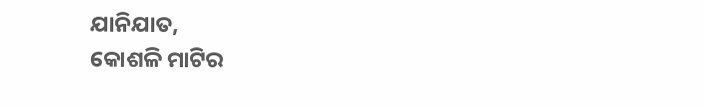ଯାନିଯାତ,
କୋଶଳି ମାଟିର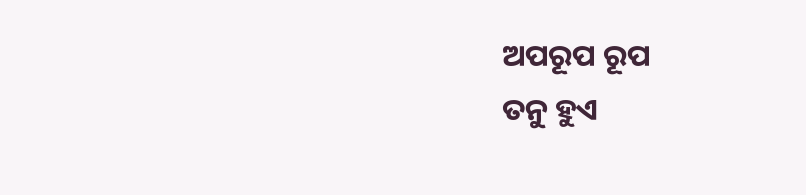ଅପରୂପ ରୂପ
ତନୁ ହୁଏ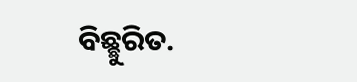ବିଛ୍ଛୁରିତ.